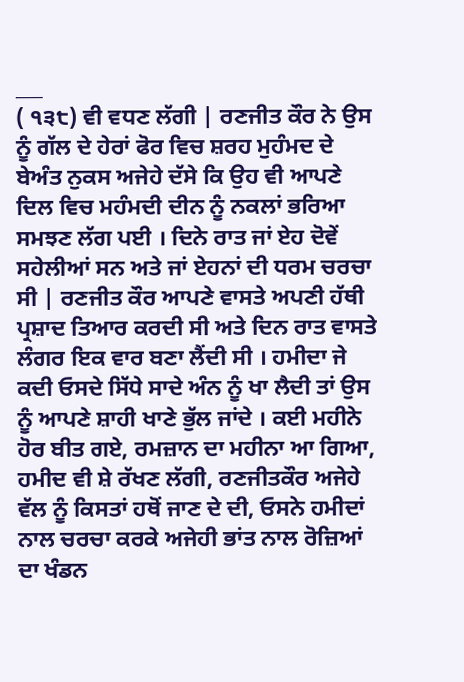___
( ੧੩੮) ਵੀ ਵਧਣ ਲੱਗੀ | ਰਣਜੀਤ ਕੌਰ ਨੇ ਉਸ ਨੂੰ ਗੱਲ ਦੇ ਹੇਰਾਂ ਫੋਰ ਵਿਚ ਸ਼ਰਹ ਮੁਹੰਮਦ ਦੇ ਬੇਅੰਤ ਨੁਕਸ ਅਜੇਹੇ ਦੱਸੇ ਕਿ ਉਹ ਵੀ ਆਪਣੇ ਦਿਲ ਵਿਚ ਮਹੰਮਦੀ ਦੀਨ ਨੂੰ ਨਕਲਾਂ ਭਰਿਆ ਸਮਝਣ ਲੱਗ ਪਈ । ਦਿਨੇ ਰਾਤ ਜਾਂ ਏਹ ਦੋਵੇਂ ਸਹੇਲੀਆਂ ਸਨ ਅਤੇ ਜਾਂ ਏਹਨਾਂ ਦੀ ਧਰਮ ਚਰਚਾ ਸੀ | ਰਣਜੀਤ ਕੌਰ ਆਪਣੇ ਵਾਸਤੇ ਅਪਣੀ ਹੱਥੀ ਪ੍ਰਸ਼ਾਦ ਤਿਆਰ ਕਰਦੀ ਸੀ ਅਤੇ ਦਿਨ ਰਾਤ ਵਾਸਤੇ ਲੰਗਰ ਇਕ ਵਾਰ ਬਣਾ ਲੈਂਦੀ ਸੀ । ਹਮੀਦਾ ਜੇ ਕਦੀ ਓਸਦੇ ਸਿੱਧੇ ਸਾਦੇ ਅੰਨ ਨੂੰ ਖਾ ਲੈਦੀ ਤਾਂ ਉਸ ਨੂੰ ਆਪਣੇ ਸ਼ਾਹੀ ਖਾਣੇ ਭੁੱਲ ਜਾਂਦੇ । ਕਈ ਮਹੀਨੇ ਹੋਰ ਬੀਤ ਗਏ, ਰਮਜ਼ਾਨ ਦਾ ਮਹੀਨਾ ਆ ਗਿਆ, ਹਮੀਦ ਵੀ ਸ਼ੇ ਰੱਖਣ ਲੱਗੀ, ਰਣਜੀਤਕੌਰ ਅਜੇਹੇ ਵੱਲ ਨੂੰ ਕਿਸਤਾਂ ਹਥੋਂ ਜਾਣ ਦੇ ਦੀ, ਓਸਨੇ ਹਮੀਦਾਂ ਨਾਲ ਚਰਚਾ ਕਰਕੇ ਅਜੇਹੀ ਭਾਂਤ ਨਾਲ ਰੋਜ਼ਿਆਂ ਦਾ ਖੰਡਨ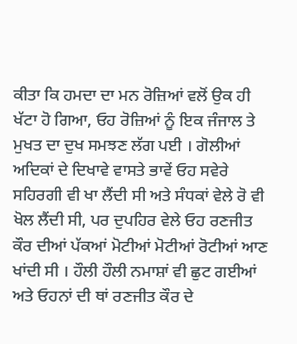ਕੀਤਾ ਕਿ ਹਮਦਾ ਦਾ ਮਨ ਰੋਜ਼ਿਆਂ ਵਲੋਂ ਉਕ ਹੀ ਖੱਟਾ ਹੋ ਗਿਆ, ਓਹ ਰੋਜ਼ਿਆਂ ਨੂੰ ਇਕ ਜੰਜਾਲ ਤੇ ਮੁਖਤ ਦਾ ਦੁਖ ਸਮਝਣ ਲੱਗ ਪਈ । ਗੋਲੀਆਂ ਅਦਿਕਾਂ ਦੇ ਦਿਖਾਵੇ ਵਾਸਤੇ ਭਾਵੇਂ ਓਹ ਸਵੇਰੇ ਸਹਿਰਗੀ ਵੀ ਖਾ ਲੈਂਦੀ ਸੀ ਅਤੇ ਸੰਧਕਾਂ ਵੇਲੇ ਰੋ ਵੀ ਖੋਲ ਲੈਂਦੀ ਸੀ, ਪਰ ਦੁਪਹਿਰ ਵੇਲੇ ਓਹ ਰਣਜੀਤ ਕੌਰ ਦੀਆਂ ਪੱਕਆਂ ਮੋਟੀਆਂ ਮੋਟੀਆਂ ਰੋਟੀਆਂ ਆਣ ਖਾਂਦੀ ਸੀ । ਹੌਲੀ ਹੌਲੀ ਨਮਾਸ਼ਾਂ ਵੀ ਛੁਟ ਗਈਆਂ ਅਤੇ ਓਹਨਾਂ ਦੀ ਥਾਂ ਰਣਜੀਤ ਕੌਰ ਦੇ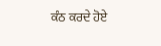ਕੰਠ ਕਰਦੇ ਹੋਏ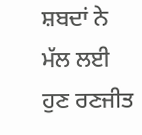ਸ਼ਬਦਾਂ ਨੇ ਮੱਲ ਲਈ ਹੁਣ ਰਣਜੀਤ